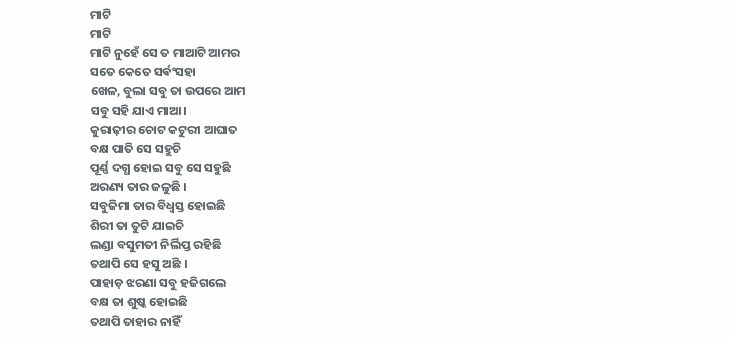ମାଟି
ମାଟି
ମାଟି ନୁହେଁ ସେ ତ ମାଆଟି ଆମର
ସତେ କେତେ ସର୍ଵଂସହା
ଖେଳ, ବୁଲା ସବୁ ତା ଉପରେ ଆମ
ସବୁ ସହି ଯାଏ ମାଆ।
କୁରାଢ଼ୀର ଚୋଟ କଟୁରୀ ଆଘାତ
ବକ୍ଷ ପାତି ସେ ସହୁଚି
ପୂର୍ଣ୍ଣ ଦଗ୍ଧ ହୋଇ ସବୁ ସେ ସହୁଛି
ଅରଣ୍ୟ ତାର ଜଳୁଛି ।
ସବୁଜିମା ତାର ବିଧ୍ୱସ୍ତ ହୋଇଛି
ଶିରୀ ତା ତୁଟି ଯାଇଚି
ଲଣ୍ଡା ବସୁମତୀ ନିର୍ଲିପ୍ତ ରହିଛି
ତଥାପି ସେ ହସୁ ଅଛି ।
ପାହାଡ଼ ଝରଣା ସବୁ ହଜିଗଲେ
ବକ୍ଷ ତା ଶୁଷ୍କ ହୋଇଛି
ତଥାପି ତାହାର ନାହିଁ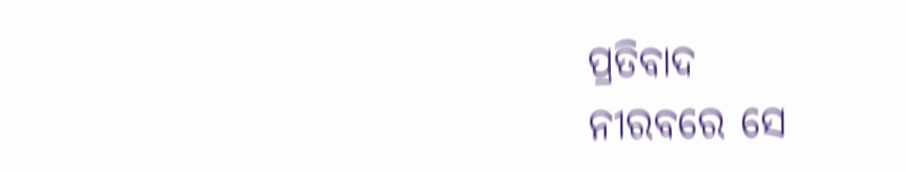ପ୍ରତିବାଦ
ନୀରବରେ ସେ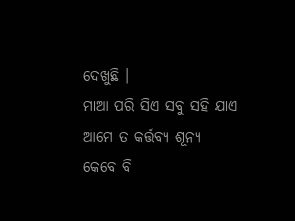ଦେଖୁଛି ।
ମାଆ ପରି ସିଏ ସବୁ ସହି ଯାଏ
ଆମେ ତ କର୍ତ୍ତବ୍ୟ ଶୂନ୍ୟ
କେବେ ବି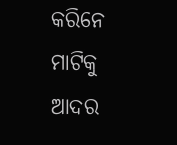କରିନେ ମାଟିକୁ ଆଦର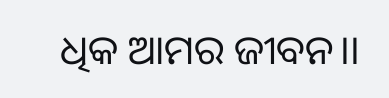ଧିକ ଆମର ଜୀବନ।।